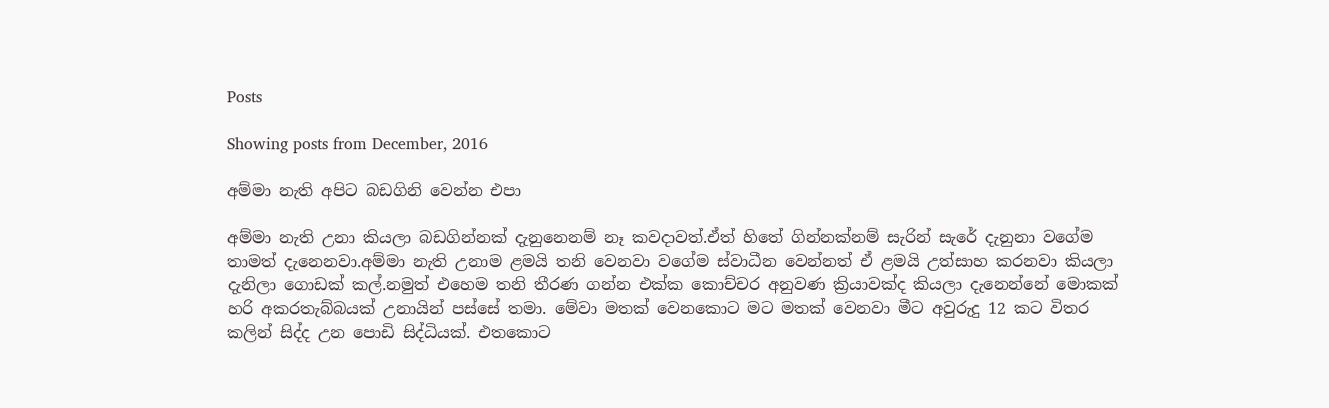Posts

Showing posts from December, 2016

අම්මා නැති අපිට බඩගිනි වෙන්න එපා

අම්මා නැති උනා කියලා බඩගින්නක් දැනුනෙනම් නෑ කවදාවත්.ඒත් හිතේ ගින්නක්නම් සැරින් සැරේ දැනුනා වගේම තාමත් දැනෙනවා.අම්මා නැති උනාම ළමයි තනි වෙනවා වගේම ස්වාධීන වෙන්නත් ඒ ළමයි උත්සාහ කරනවා කියලා දැනිලා ගොඩක් කල්.නමුත් එහෙම තනි තීරණ ගන්න එක්ක කොච්චර අනුවණ ක්‍රියාවක්ද කියලා දැනෙන්නේ මොකක් හරි අකරතැබ්බයක් උනායින් පස්සේ තමා. මේවා මතක් වෙනකොට මට මතක් වෙනවා මීට අවුරුදු 12 කට විතර කලින් සිද්ද උන පොඩි සිද්ධියක්. එතකොට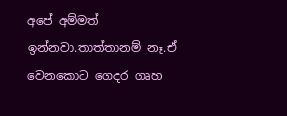අපේ අම්මත් ඉන්නවා.තාත්තානම් නෑ.ඒ වෙනකොට ගෙදර ගෘහ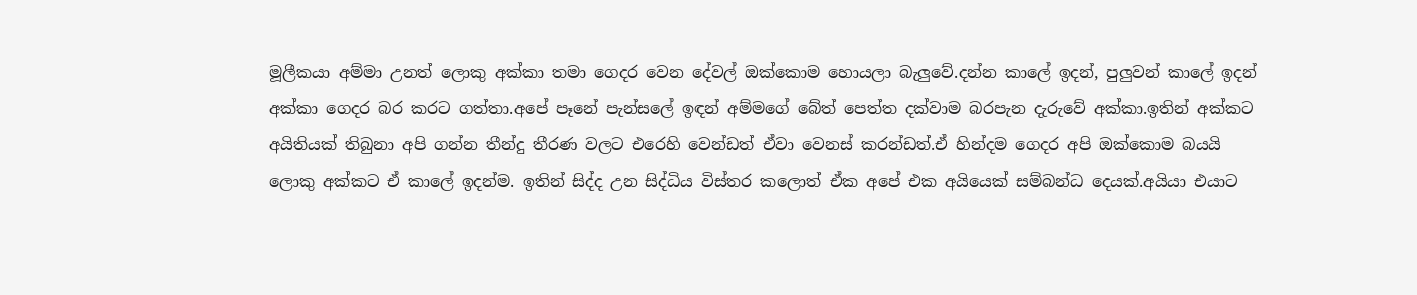මූලීකයා අම්මා උනත් ලොකු අක්කා තමා ගෙදර වෙන දේවල් ඔක්කොම හොයලා බැලුවේ.දන්න කාලේ ඉදන්, පුලුවන් කාලේ ඉදන් අක්කා ගෙදර බර කරට ගත්තා.අපේ පෑනේ පැන්සලේ ඉඳන් අම්මගේ බේත් පෙත්ත දක්වාම බරපැන දැරුවේ අක්කා.ඉතින් අක්කට අයිතියක් තිබුනා අපි ගන්න තීන්දු තීරණ වලට එරෙහි වෙන්ඩත් ඒවා වෙනස් කරන්ඩත්.ඒ හින්දම ගෙදර අපි ඔක්කොම බයයි ලොකු අක්කට ඒ කාලේ ඉදන්ම. ඉතින් සිද්ද උන සිද්ධිය විස්තර කලොත් ඒක අපේ එක අයියෙක් සම්බන්ධ දෙයක්.අයියා එයාට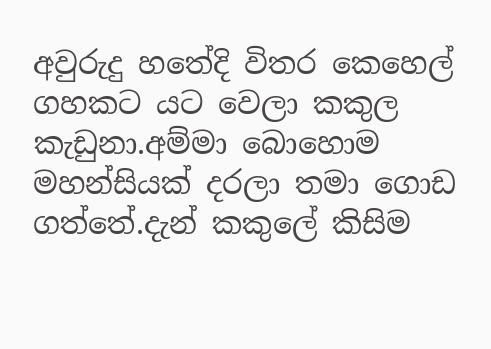අවුරුදු හතේදි විතර කෙහෙල් ගහකට යට වෙලා කකුල කැඩුනා.අම්මා බොහොම මහන්සියක් දරලා තමා ගොඩ ගත්තේ.දැන් කකුලේ කිසිම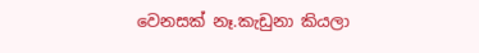වෙනසක් නෑ.කැඩුනා කියලා